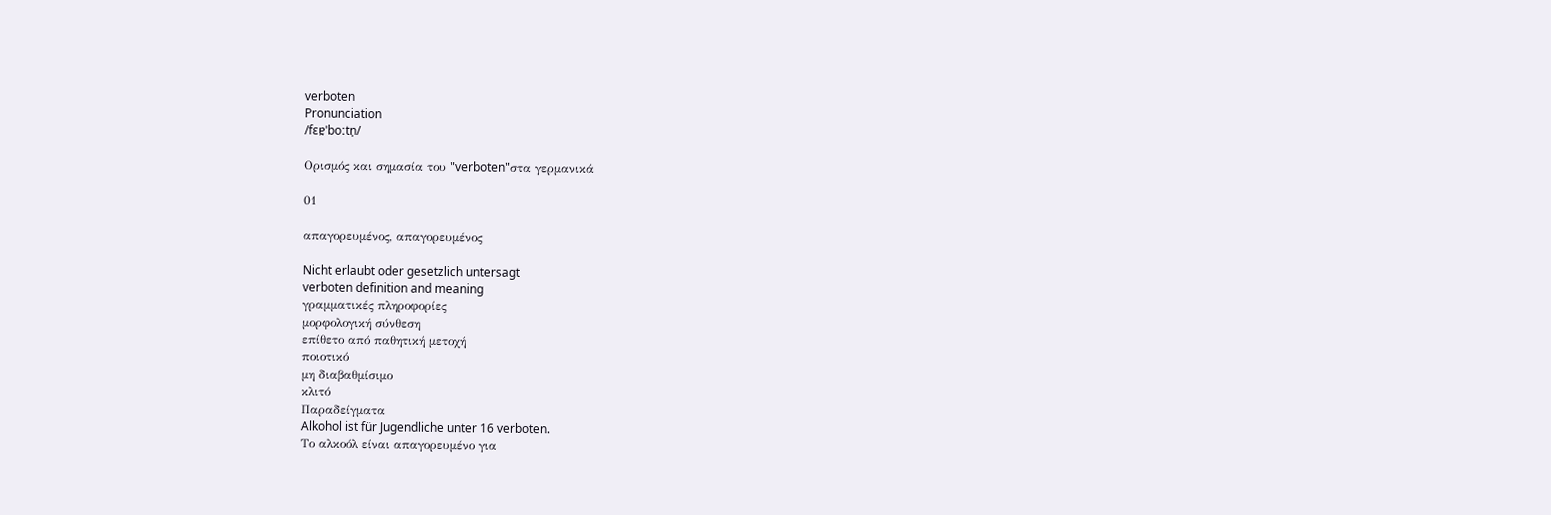verboten
Pronunciation
/fɛɐ̯ˈboːtn̩/

Ορισμός και σημασία του "verboten"στα γερμανικά

01

απαγορευμένος, απαγορευμένος

Nicht erlaubt oder gesetzlich untersagt
verboten definition and meaning
γραμματικές πληροφορίες
μορφολογική σύνθεση
επίθετο από παθητική μετοχή
ποιοτικό
μη διαβαθμίσιμο
κλιτό
Παραδείγματα
Alkohol ist für Jugendliche unter 16 verboten.
Το αλκοόλ είναι απαγορευμένο για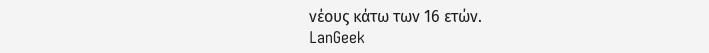νέους κάτω των 16 ετών.
LanGeek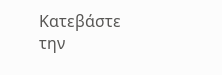Κατεβάστε την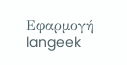Εφαρμογή
langeek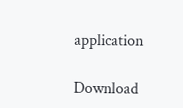application

Download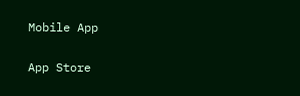Mobile App

App Store